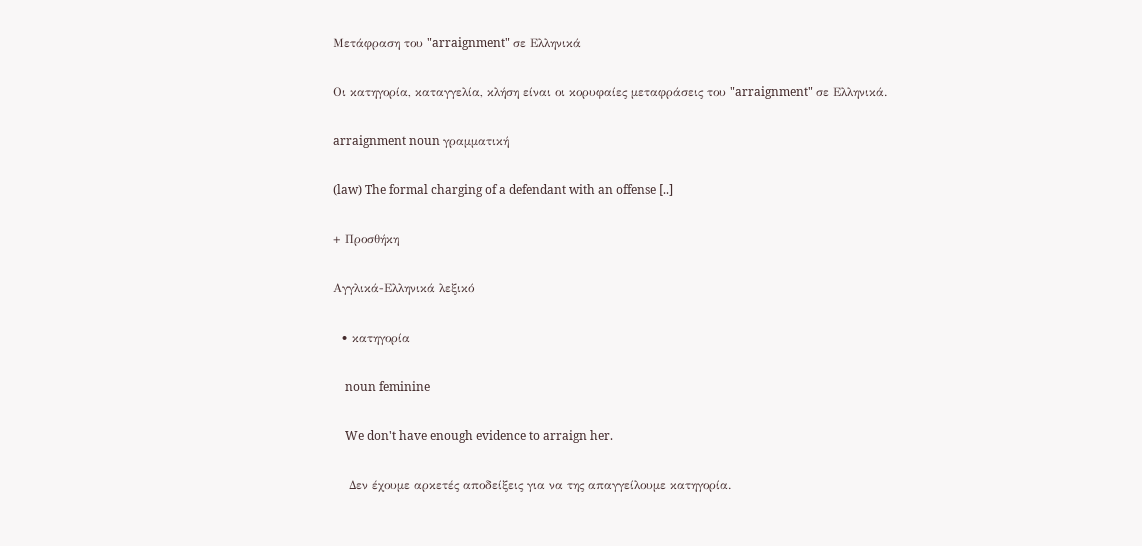Μετάφραση του "arraignment" σε Ελληνικά

Οι κατηγορία, καταγγελία, κλήση είναι οι κορυφαίες μεταφράσεις του "arraignment" σε Ελληνικά.

arraignment noun γραμματική

(law) The formal charging of a defendant with an offense [..]

+ Προσθήκη

Αγγλικά-Ελληνικά λεξικό

  • κατηγορία

    noun feminine

    We don't have enough evidence to arraign her.

    Δεν έχουμε αρκετές αποδείξεις για να της απαγγείλουμε κατηγορία.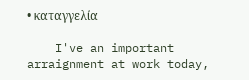• καταγγελία

    I've an important arraignment at work today,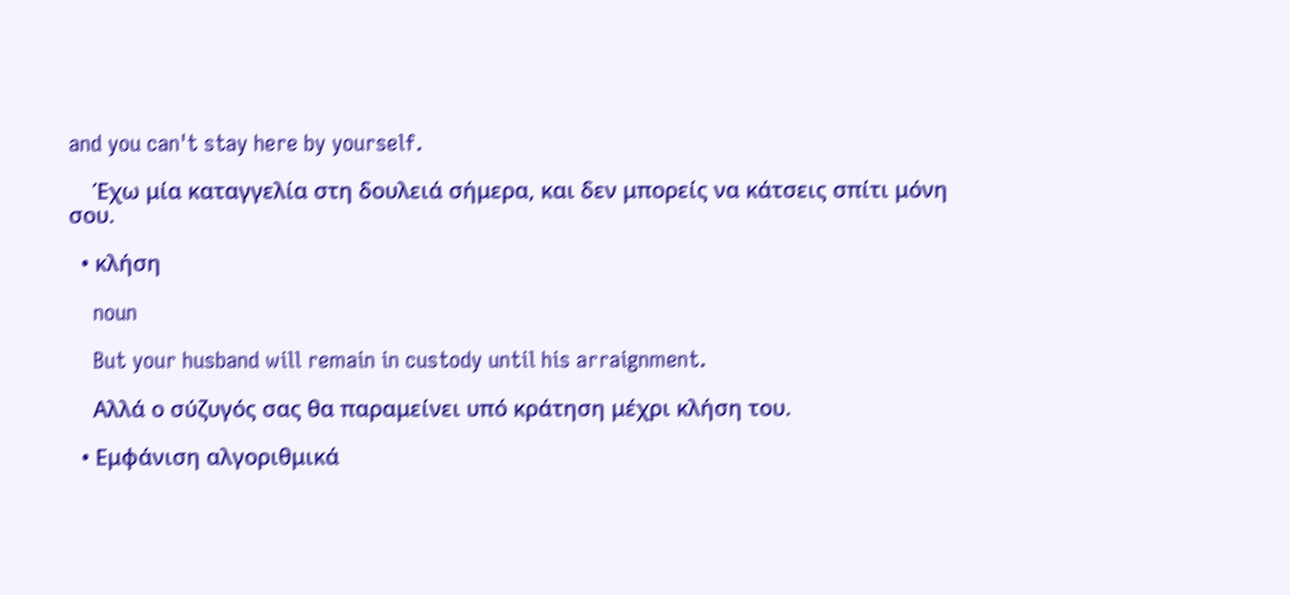and you can't stay here by yourself.

    Έχω μία καταγγελία στη δουλειά σήμερα, και δεν μπορείς να κάτσεις σπίτι μόνη σου.

  • κλήση

    noun

    But your husband will remain in custody until his arraignment.

    Αλλά ο σύζυγός σας θα παραμείνει υπό κράτηση μέχρι κλήση του.

  • Εμφάνιση αλγοριθμικά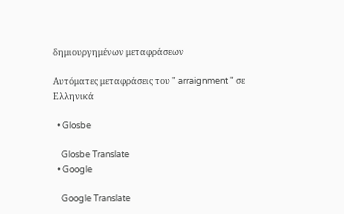δημιουργημένων μεταφράσεων

Αυτόματες μεταφράσεις του " arraignment " σε Ελληνικά

  • Glosbe

    Glosbe Translate
  • Google

    Google Translate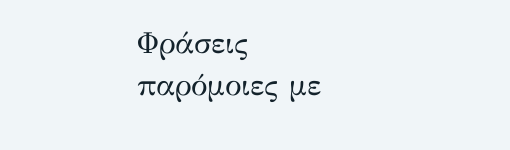Φράσεις παρόμοιες με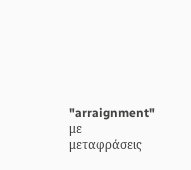"arraignment" με μεταφράσεις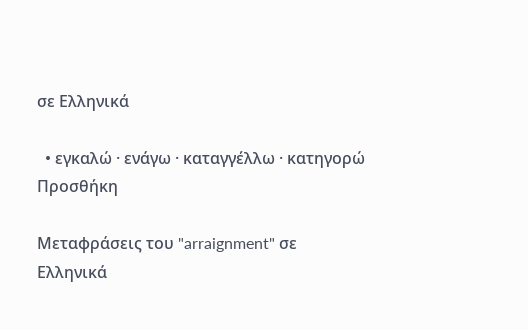σε Ελληνικά

  • εγκαλώ · ενάγω · καταγγέλλω · κατηγορώ
Προσθήκη

Μεταφράσεις του "arraignment" σε Ελληνικά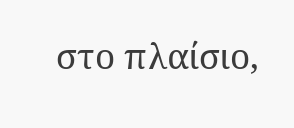στο πλαίσιο,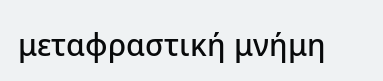μεταφραστική μνήμη